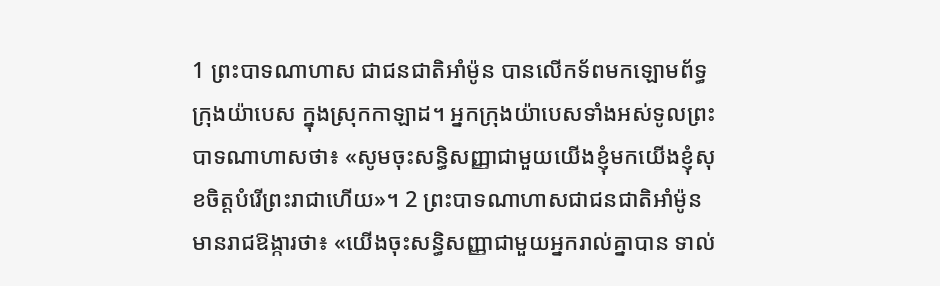1 ព្រះបាទណាហាស ជាជនជាតិអាំម៉ូន បានលើកទ័ពមកឡោមព័ទ្ធក្រុងយ៉ាបេស ក្នុងស្រុកកាឡាដ។ អ្នកក្រុងយ៉ាបេសទាំងអស់ទូលព្រះបាទណាហាសថា៖ «សូមចុះសន្ធិសញ្ញាជាមួយយើងខ្ញុំមកយើងខ្ញុំសុខចិត្តបំរើព្រះរាជាហើយ»។ 2 ព្រះបាទណាហាសជាជនជាតិអាំម៉ូន មានរាជឱង្ការថា៖ «យើងចុះសន្ធិសញ្ញាជាមួយអ្នករាល់គ្នាបាន ទាល់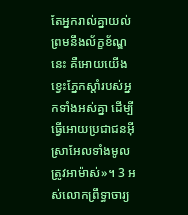តែអ្នករាល់គ្នាយល់ព្រមនឹងល័ក្ខខ័ណ្ឌនេះ គឺអោយយើងខ្វេះភ្នែកស្តាំរបស់អ្នកទាំងអស់គ្នា ដើម្បីធ្វើអោយប្រជាជនអ៊ីស្រាអែលទាំងមូលត្រូវអាម៉ាស់»។ 3 អស់លោកព្រឹទ្ធាចារ្យ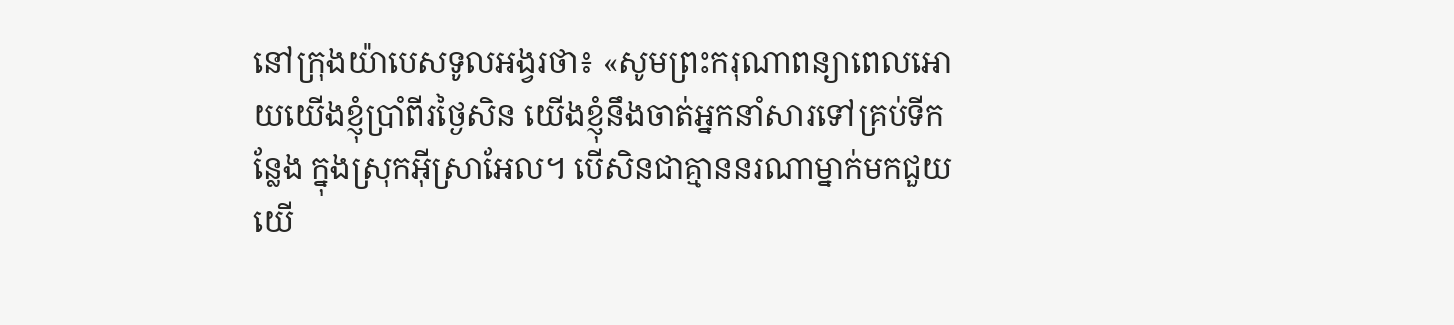នៅក្រុងយ៉ាបេសទូលអង្វរថា៖ «សូមព្រះករុណាពន្យាពេលអោយយើងខ្ញុំប្រាំពីរថ្ងៃសិន យើងខ្ញុំនឹងចាត់អ្នកនាំសារទៅគ្រប់ទីកន្លែង ក្នុងស្រុកអ៊ីស្រាអែល។ បើសិនជាគ្មាននរណាម្នាក់មកជួយយើ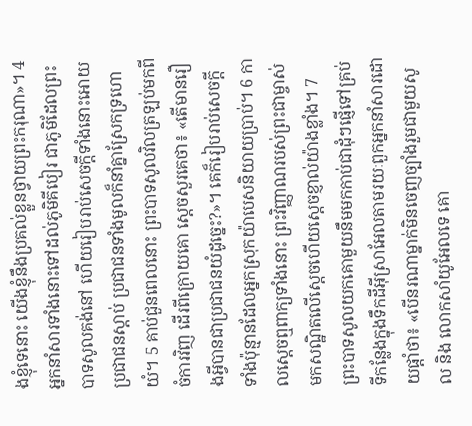ងខ្ញុំទេនោះ យើងខ្ញុំនឹងប្រគល់ខ្លួនថ្វាយព្រះករុណា»។ 4 អ្នកនាំសារទាំងនោះទៅដល់ភូមិគីបៀរ ជាភូមិដែលព្រះបាទសូលគង់នៅ ហើយរៀបរាប់សេចក្តីទាំងនោះអោយប្រជាជនស្តាប់ ប្រជាជនទាំងមូលក៏នាំគ្នាស្រែកទ្រហោយំ។ 5 គាប់ជួនពេលនោះ ព្រះបាទសូលវិលត្រឡប់មកពីចំការវិញ ដើរពីក្រោយគោ ស្តេចសួរគេថា៖ «តើមានរឿងអ្វីបានជាប្រជាជនយំដូច្នេះ?»។ គេក៏រៀបរាប់សេចក្តីទាំងប៉ុន្មានដែលអ្នកស្រុកយ៉ាបេសនិយាយប្រាប់។ 6 កាលស្តេចឮពាក្យទាំងនោះ ព្រះវិញ្ញាណរបស់ព្រះជាម្ចាស់មកសណ្ឋិតលើស្តេចហើយស្តេចខ្ញាល់យ៉ាងខ្លាំង។ 7 ព្រះបាទសូលយកគោមួយនឹមមកកាប់ជាដុំៗផ្ញើទៅគ្រប់ទីកន្លែងក្នុងទឹកដីអ៊ីស្រាអែលតាមរយៈពួកអ្នកនាំសារដោយផ្តាំថា៖ «បើនរណាម្នាក់មិនចេញច្បាំងរួមជាមួយសូល និង លោកសាំយូអែលទេ គោ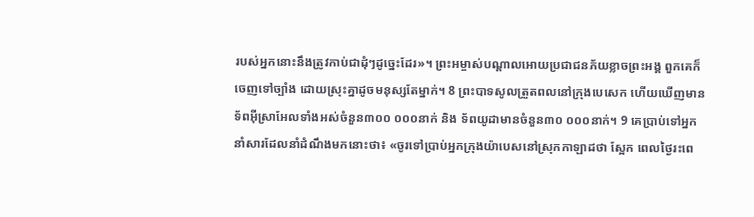របស់អ្នកនោះនឹងត្រូវកាប់ជាដុំៗដូច្នេះដែរ»។ ព្រះអម្ចាស់បណ្តាលអោយប្រជាជនភ័យខ្លាចព្រះអង្គ ពួកគេក៏ចេញទៅច្បាំង ដោយស្រុះគ្នាដូចមនុស្សតែម្នាក់។ 8 ព្រះបាទសូលត្រួតពលនៅក្រុងបេសេក ហើយឃើញមានទ័ពអ៊ីស្រាអែលទាំងអស់ចំនួន៣០០ ០០០នាក់ និង ទ័ពយូដាមានចំនួន៣០ ០០០នាក់។ 9 គេប្រាប់ទៅអ្នកនាំសារដែលនាំដំណឹងមកនោះថា៖ «ចូរទៅប្រាប់អ្នកក្រុងយ៉ាបេសនៅស្រុកកាឡាដថា ស្អែក ពេលថ្ងៃរះពេ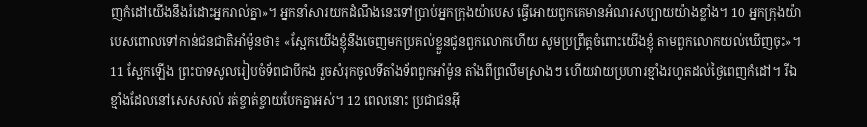ញកំដៅយើងនឹងរំដោះអ្នករាល់គ្នា»។ អ្នកនាំសារយកដំណឹងនេះទៅប្រាប់អ្នកក្រុងយ៉ាបេស ធ្វើអោយពួកគេមានអំណរសប្បាយយ៉ាងខ្លាំង។ 10 អ្នកក្រុងយ៉ាបេសពោលទៅកាន់ជនជាតិអាំម៉ូនថា៖ «ស្អែកយើងខ្ញុំនឹងចេញមកប្រគល់ខ្លួនជូនពួកលោកហើយ សូមប្រព្រឹត្តចំពោះយើងខ្ញុំ តាមពួកលោកយល់ឃើញចុះ»។ 11 ស្អែកឡើង ព្រះបាទសូលរៀបចំទ័ពជាបីកង រួចសំរុកចូលទីតាំងទ័ពពួកអាំម៉ូន តាំងពីព្រលឹមស្រាងៗ ហើយវាយប្រហារខ្មាំងរហូតដល់ថ្ងៃពេញកំដៅ។ រីឯខ្មាំងដែលនៅសេសសល់ រត់ខ្ចាត់ខ្ចាយបែកគ្នាអស់។ 12 ពេលនោះ ប្រជាជនអ៊ី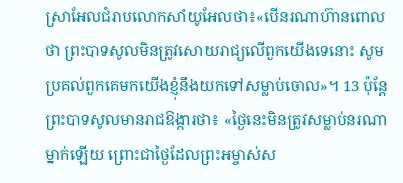ស្រាអែលជំរាបលោកសាំយូអែលថា៖«បើនរណាហ៊ានពោលថា ព្រះបាទសូលមិនត្រូវសោយរាជ្យលើពួកយើងទេនោះ សូមប្រគល់ពួកគេមកយើងខ្ញុំនឹងយកទៅសម្លាប់ចោល»។ 13 ប៉ុន្តែ ព្រះបាទសូលមានរាជឱង្ការថា៖ «ថ្ងៃនេះមិនត្រូវសម្លាប់នរណាម្នាក់ឡើយ ព្រោះជាថ្ងៃដែលព្រះអម្ចាស់ស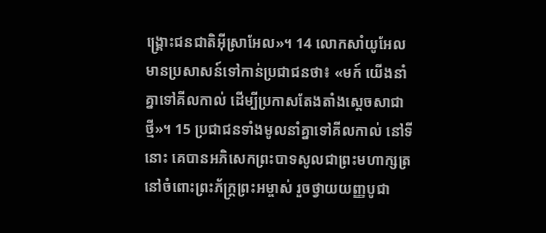ង្គ្រោះជនជាតិអ៊ីស្រាអែល»។ 14 លោកសាំយូអែលមានប្រសាសន៍ទៅកាន់ប្រជាជនថា៖ «មក៍ យើងនាំគ្នាទៅគីលកាល់ ដើម្បីប្រកាសតែងតាំងស្តេចសាជាថ្មី»។ 15 ប្រជាជនទាំងមូលនាំគ្នាទៅគីលកាល់ នៅទីនោះ គេបានអភិសេកព្រះបាទសូលជាព្រះមហាក្សត្រ នៅចំពោះព្រះភ័ក្ត្រព្រះអម្ចាស់ រួចថ្វាយយញ្ញបូជា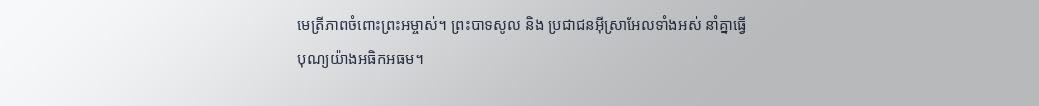មេត្រីភាពចំពោះព្រះអម្ចាស់។ ព្រះបាទសូល និង ប្រជាជនអ៊ីស្រាអែលទាំងអស់ នាំគ្នាធ្វើបុណ្យយ៉ាងអធិកអធម។